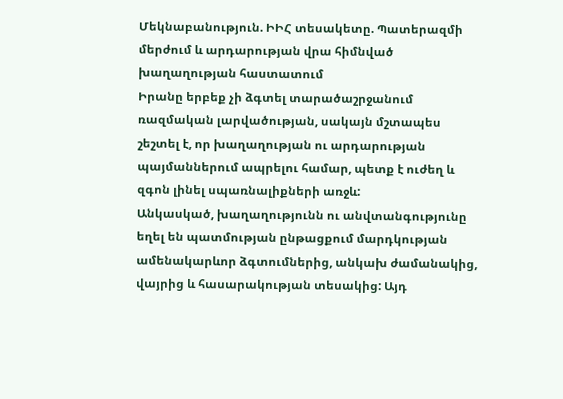Մեկնաբանություն. ԻԻՀ տեսակետը. Պատերազմի մերժում և արդարության վրա հիմնված խաղաղության հաստատում
Իրանը երբեք չի ձգտել տարածաշրջանում ռազմական լարվածության, սակայն մշտապես շեշտել է, որ խաղաղության ու արդարության պայմաններում ապրելու համար, պետք է ուժեղ և զգոն լինել սպառնալիքների առջև:
Անկասկած, խաղաղությունն ու անվտանգությունը եղել են պատմության ընթացքում մարդկության ամենակարևոր ձգտումներից, անկախ ժամանակից, վայրից և հասարակության տեսակից: Այդ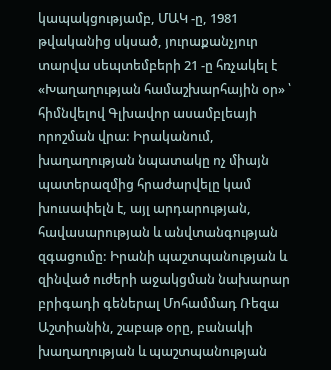կապակցությամբ, ՄԱԿ -ը, 1981 թվականից սկսած, յուրաքանչյուր տարվա սեպտեմբերի 21 -ը հռչակել է «Խաղաղության համաշխարհային օր» ՝ հիմնվելով Գլխավոր ասամբլեայի որոշման վրա: Իրականում, խաղաղության նպատակը ոչ միայն պատերազմից հրաժարվելը կամ խուսափելն է, այլ արդարության, հավասարության և անվտանգության զգացումը: Իրանի պաշտպանության և զինված ուժերի աջակցման նախարար բրիգադի գեներալ Մոհամմադ Ռեզա Աշտիանին, շաբաթ օրը, բանակի խաղաղության և պաշտպանության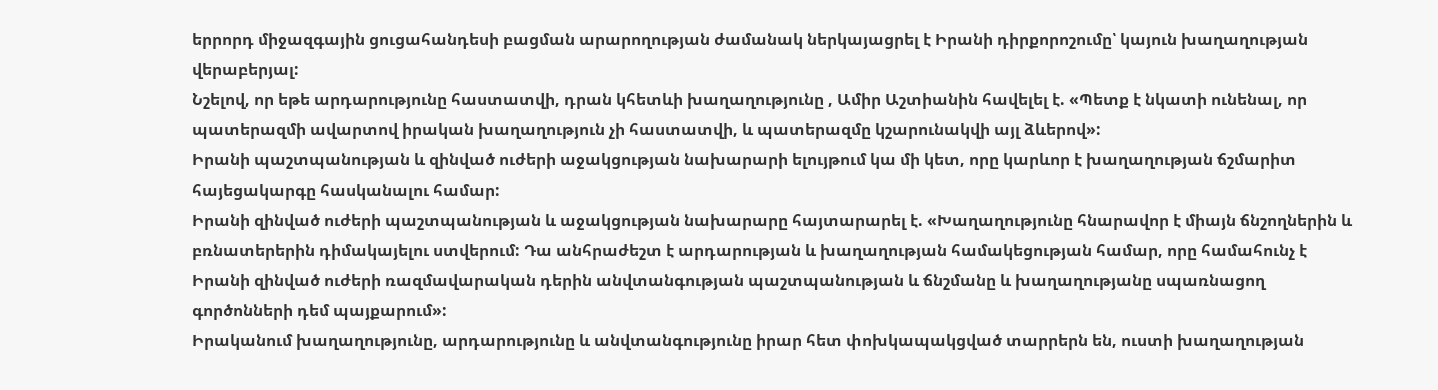երրորդ միջազգային ցուցահանդեսի բացման արարողության ժամանակ ներկայացրել է Իրանի դիրքորոշումը՝ կայուն խաղաղության վերաբերյալ:
Նշելով, որ եթե արդարությունը հաստատվի, դրան կհետևի խաղաղությունը , Ամիր Աշտիանին հավելել է. «Պետք է նկատի ունենալ, որ պատերազմի ավարտով իրական խաղաղություն չի հաստատվի, և պատերազմը կշարունակվի այլ ձևերով»:
Իրանի պաշտպանության և զինված ուժերի աջակցության նախարարի ելույթում կա մի կետ, որը կարևոր է խաղաղության ճշմարիտ հայեցակարգը հասկանալու համար:
Իրանի զինված ուժերի պաշտպանության և աջակցության նախարարը հայտարարել է. «Խաղաղությունը հնարավոր է միայն ճնշողներին և բռնատերերին դիմակայելու ստվերում: Դա անհրաժեշտ է արդարության և խաղաղության համակեցության համար, որը համահունչ է Իրանի զինված ուժերի ռազմավարական դերին անվտանգության պաշտպանության և ճնշմանը և խաղաղությանը սպառնացող գործոնների դեմ պայքարում»:
Իրականում խաղաղությունը, արդարությունը և անվտանգությունը իրար հետ փոխկապակցված տարրերն են, ուստի խաղաղության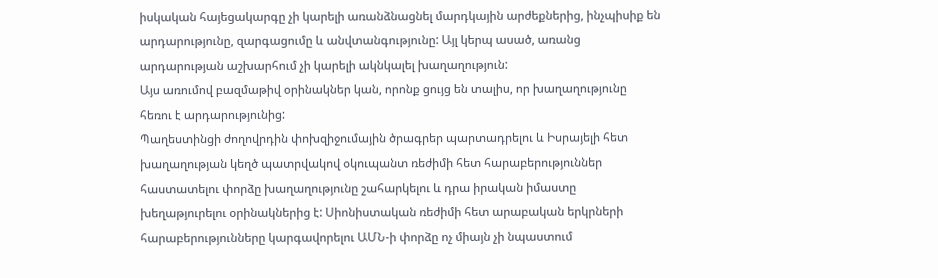իսկական հայեցակարգը չի կարելի առանձնացնել մարդկային արժեքներից, ինչպիսիք են արդարությունը, զարգացումը և անվտանգությունը: Այլ կերպ ասած, առանց արդարության աշխարհում չի կարելի ակնկալել խաղաղություն:
Այս առումով բազմաթիվ օրինակներ կան, որոնք ցույց են տալիս, որ խաղաղությունը հեռու է արդարությունից:
Պաղեստինցի ժողովրդին փոխզիջումային ծրագրեր պարտադրելու և Իսրայելի հետ խաղաղության կեղծ պատրվակով օկուպանտ ռեժիմի հետ հարաբերություններ հաստատելու փորձը խաղաղությունը շահարկելու և դրա իրական իմաստը խեղաթյուրելու օրինակներից է: Սիոնիստական ռեժիմի հետ արաբական երկրների հարաբերությունները կարգավորելու ԱՄՆ-ի փորձը ոչ միայն չի նպաստում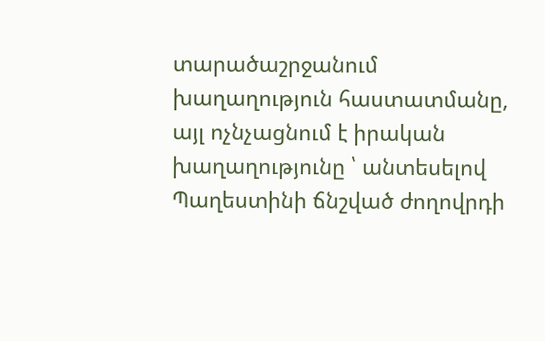տարածաշրջանում խաղաղություն հաստատմանը, այլ ոչնչացնում է իրական խաղաղությունը ՝ անտեսելով Պաղեստինի ճնշված ժողովրդի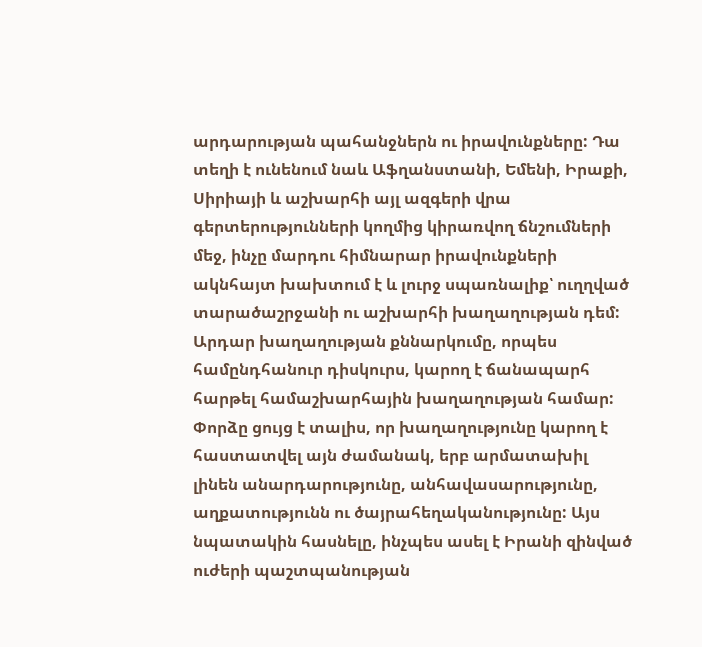արդարության պահանջներն ու իրավունքները: Դա տեղի է ունենում նաև Աֆղանստանի, Եմենի, Իրաքի, Սիրիայի և աշխարհի այլ ազգերի վրա գերտերությունների կողմից կիրառվող ճնշումների մեջ, ինչը մարդու հիմնարար իրավունքների ակնհայտ խախտում է և լուրջ սպառնալիք՝ ուղղված տարածաշրջանի ու աշխարհի խաղաղության դեմ:
Արդար խաղաղության քննարկումը, որպես համընդհանուր դիսկուրս, կարող է ճանապարհ հարթել համաշխարհային խաղաղության համար: Փորձը ցույց է տալիս, որ խաղաղությունը կարող է հաստատվել այն ժամանակ, երբ արմատախիլ լինեն անարդարությունը, անհավասարությունը, աղքատությունն ու ծայրահեղականությունը: Այս նպատակին հասնելը, ինչպես ասել է Իրանի զինված ուժերի պաշտպանության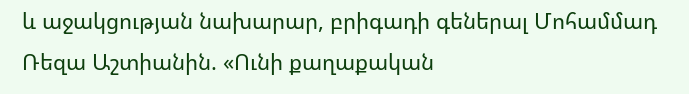և աջակցության նախարար, բրիգադի գեներալ Մոհամմադ Ռեզա Աշտիանին. «Ունի քաղաքական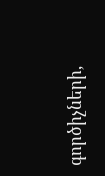գործիչների,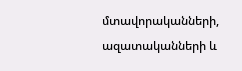մտավորականների, ազատականների և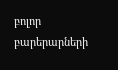բոլոր բարերարների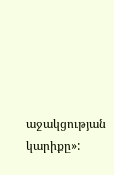աջակցության կարիքը»: